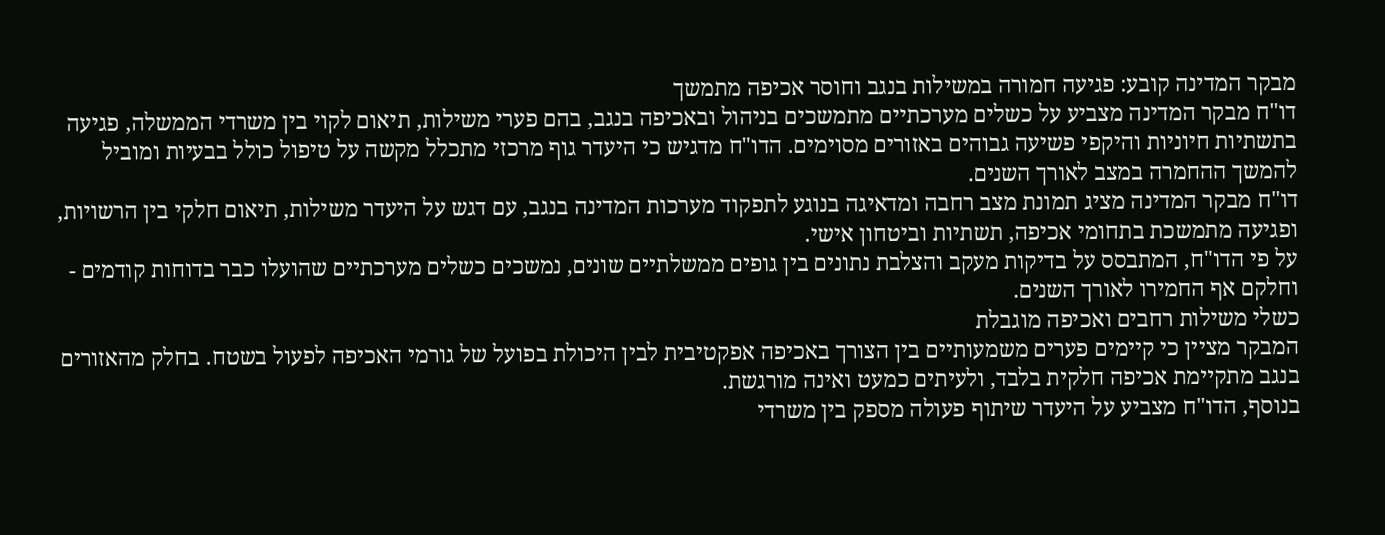מבקר המדינה קובע: פגיעה חמורה במשילות בנגב וחוסר אכיפה מתמשך
דו"ח מבקר המדינה מצביע על כשלים מערכתיים מתמשכים בניהול ובאכיפה בנגב, בהם פערי משילות, תיאום לקוי בין משרדי הממשלה, פגיעה בתשתיות חיוניות והיקפי פשיעה גבוהים באזורים מסוימים. הדו"ח מדגיש כי היעדר גוף מרכזי מתכלל מקשה על טיפול כולל בבעיות ומוביל להמשך ההחמרה במצב לאורך השנים.
דו"ח מבקר המדינה מציג תמונת מצב רחבה ומדאיגה בנוגע לתפקוד מערכות המדינה בנגב, עם דגש על היעדר משילות, תיאום חלקי בין הרשויות, ופגיעה מתמשכת בתחומי אכיפה, תשתיות וביטחון אישי.
על פי הדו"ח, המתבסס על בדיקות מעקב והצלבת נתונים בין גופים ממשלתיים שונים, נמשכים כשלים מערכתיים שהועלו כבר בדוחות קודמים - וחלקם אף החמירו לאורך השנים.
כשלי משילות רחבים ואכיפה מוגבלת
המבקר מציין כי קיימים פערים משמעותיים בין הצורך באכיפה אפקטיבית לבין היכולת בפועל של גורמי האכיפה לפעול בשטח. בחלק מהאזורים בנגב מתקיימת אכיפה חלקית בלבד, ולעיתים כמעט ואינה מורגשת.
בנוסף, הדו"ח מצביע על היעדר שיתוף פעולה מספק בין משרדי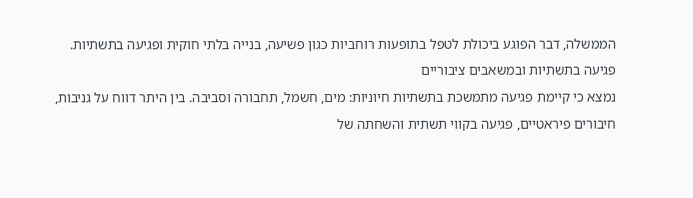הממשלה, דבר הפוגע ביכולת לטפל בתופעות רוחביות כגון פשיעה, בנייה בלתי חוקית ופגיעה בתשתיות.
פגיעה בתשתיות ובמשאבים ציבוריים
נמצא כי קיימת פגיעה מתמשכת בתשתיות חיוניות: מים, חשמל, תחבורה וסביבה. בין היתר דווח על גניבות, חיבורים פיראטיים, פגיעה בקווי תשתית והשחתה של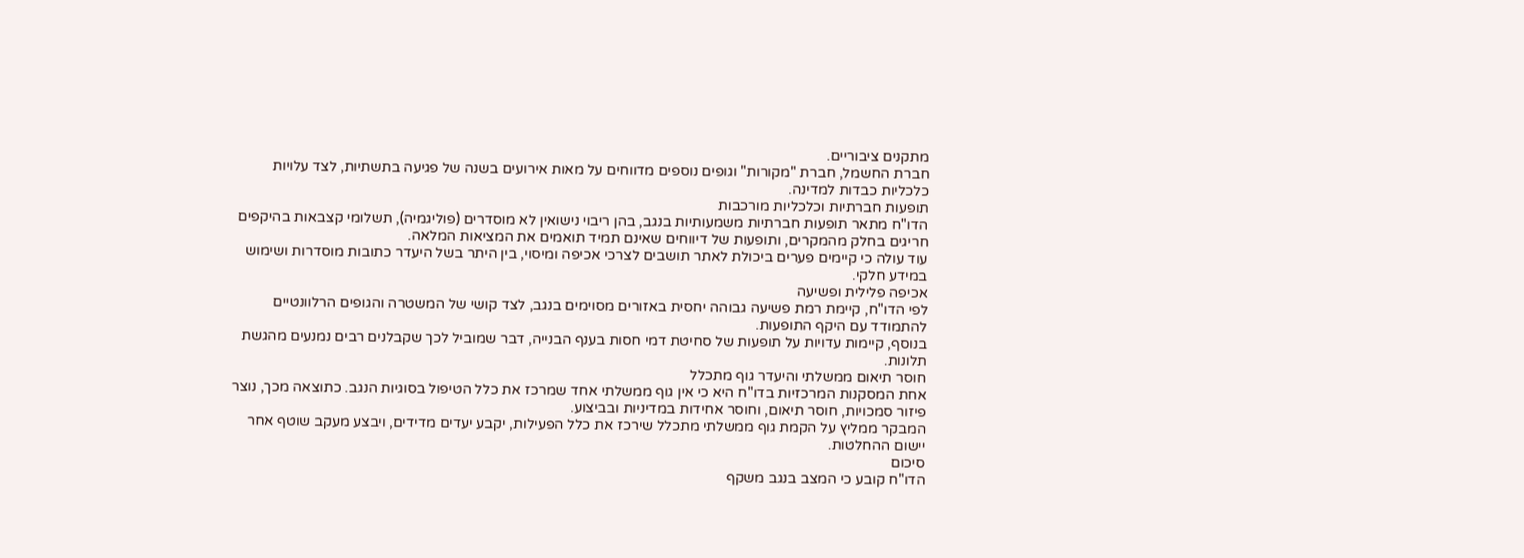מתקנים ציבוריים.
חברת החשמל, חברת "מקורות" וגופים נוספים מדווחים על מאות אירועים בשנה של פגיעה בתשתיות, לצד עלויות כלכליות כבדות למדינה.
תופעות חברתיות וכלכליות מורכבות
הדו"ח מתאר תופעות חברתיות משמעותיות בנגב, בהן ריבוי נישואין לא מוסדרים (פוליגמיה), תשלומי קצבאות בהיקפים חריגים בחלק מהמקרים, ותופעות של דיווחים שאינם תמיד תואמים את המציאות המלאה.
עוד עולה כי קיימים פערים ביכולת לאתר תושבים לצרכי אכיפה ומיסוי, בין היתר בשל היעדר כתובות מוסדרות ושימוש במידע חלקי.
אכיפה פלילית ופשיעה
לפי הדו"ח, קיימת רמת פשיעה גבוהה יחסית באזורים מסוימים בנגב, לצד קושי של המשטרה והגופים הרלוונטיים להתמודד עם היקף התופעות.
בנוסף, קיימות עדויות על תופעות של סחיטת דמי חסות בענף הבנייה, דבר שמוביל לכך שקבלנים רבים נמנעים מהגשת תלונות.
חוסר תיאום ממשלתי והיעדר גוף מתכלל
אחת המסקנות המרכזיות בדו"ח היא כי אין גוף ממשלתי אחד שמרכז את כלל הטיפול בסוגיות הנגב. כתוצאה מכך, נוצר פיזור סמכויות, חוסר תיאום, וחוסר אחידות במדיניות ובביצוע.
המבקר ממליץ על הקמת גוף ממשלתי מתכלל שירכז את כלל הפעילות, יקבע יעדים מדידים, ויבצע מעקב שוטף אחר יישום ההחלטות.
סיכום
הדו"ח קובע כי המצב בנגב משקף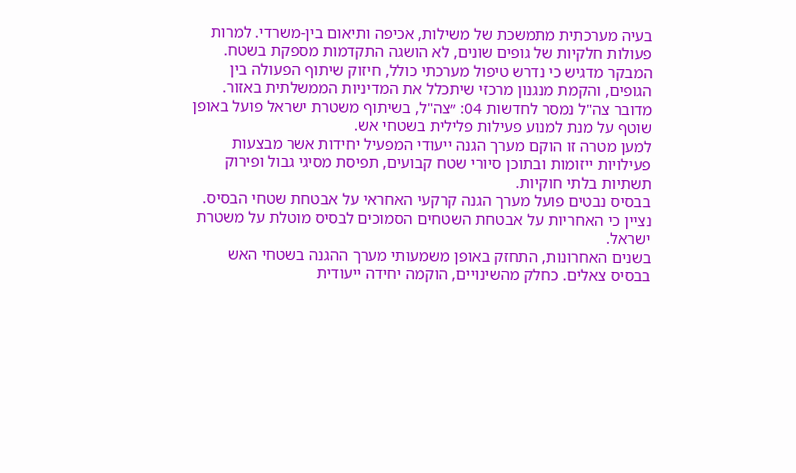בעיה מערכתית מתמשכת של משילות, אכיפה ותיאום בין-משרדי. למרות פעולות חלקיות של גופים שונים, לא הושגה התקדמות מספקת בשטח.
המבקר מדגיש כי נדרש טיפול מערכתי כולל, חיזוק שיתוף הפעולה בין הגופים, והקמת מנגנון מרכזי שיתכלל את המדיניות הממשלתית באזור.
מדובר צה"ל נמסר לחדשות 04: ״צה"ל, בשיתוף משטרת ישראל פועל באופן שוטף על מנת למנוע פעילות פלילית בשטחי אש.
למען מטרה זו הוקם מערך הגנה ייעודי המפעיל יחידות אשר מבצעות פעילויות ייזומות ובתוכן סיורי שטח קבועים, תפיסת מסיגי גבול ופירוק תשתיות בלתי חוקיות.
בבסיס נבטים פועל מערך הגנה קרקעי האחראי על אבטחת שטחי הבסיס. נציין כי האחריות על אבטחת השטחים הסמוכים לבסיס מוטלת על משטרת ישראל.
בשנים האחרונות, התחזק באופן משמעותי מערך ההגנה בשטחי האש בבסיס צאלים. כחלק מהשינויים, הוקמה יחידה ייעודית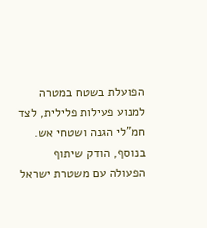הפועלת בשטח במטרה למנוע פעילות פלילית, לצד חמ"לי הגנה ושטחי אש.
בנוסף, הודק שיתוף הפעולה עם משטרת ישראל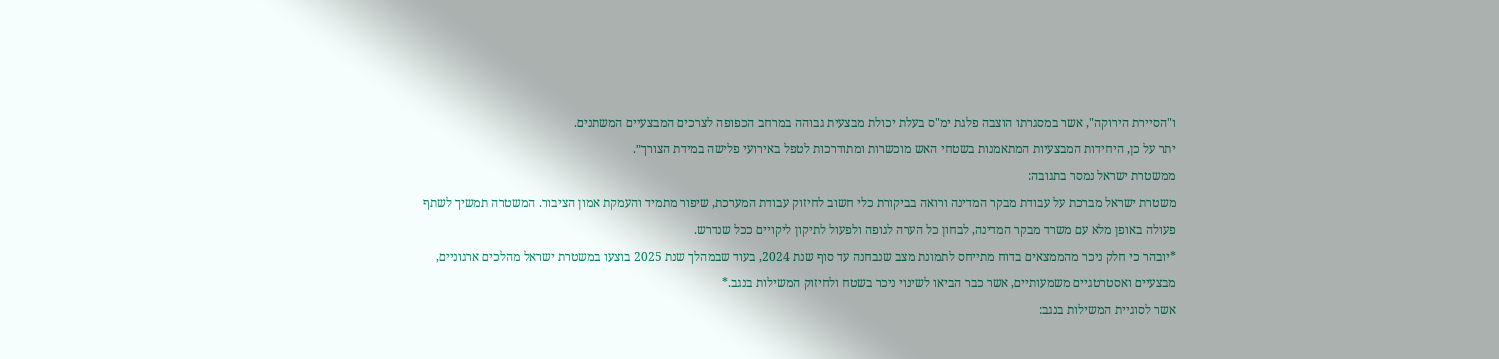ו"הסיירת הירוקה", אשר במסגרתו הוצבה פלגת ימ"ס בעלת יכולת מבצעית גבוהה במרחב הכפופה לצרכים המבצעיים המשתנים.
יתר על כן, היחידות המבצעיות המתאמנות בשטחי האש מוכשרות ומתודרכות לטפל באירועי פלישה במידת הצורך״.
ממשטרת ישראל נמסר בתגובה:
משטרת ישראל מברכת על עבודת מבקר המדינה ורואה בביקורת כלי חשוב לחיזוק עבודת המערכת, שיפור מתמיד והעמקת אמון הציבור. המשטרה תמשיך לשתף פעולה באופן מלא עם משרד מבקר המדינה, לבחון כל הערה לגופה ולפעול לתיקון ליקויים ככל שנדרש.
*יובהר כי חלק ניכר מהממצאים בדוח מתייחס לתמונת מצב שנבחנה עד סוף שנת 2024, בעוד שבמהלך שנת 2025 בוצעו במשטרת ישראל מהלכים ארגוניים, מבצעיים ואסטרטגיים משמעותיים, אשר כבר הביאו לשינוי ניכר בשטח ולחיזוק המשילות בנגב.*
אשר לסוגיית המשילות בנגב: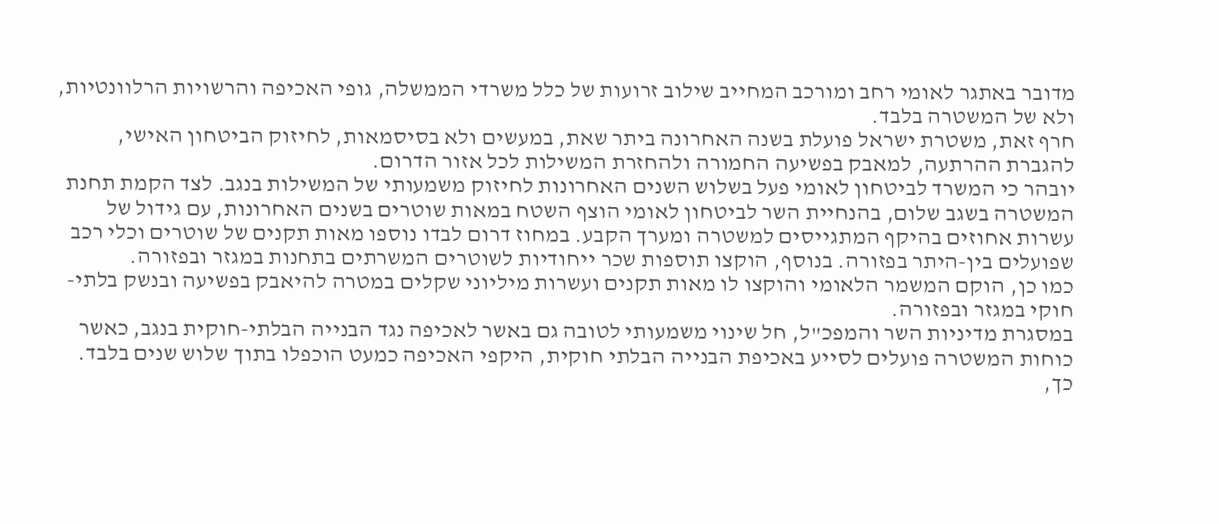מדובר באתגר לאומי רחב ומורכב המחייב שילוב זרועות של כלל משרדי הממשלה, גופי האכיפה והרשויות הרלוונטיות, ולא של המשטרה בלבד.
חרף זאת, משטרת ישראל פועלת בשנה האחרונה ביתר שאת, במעשים ולא בסיסמאות, לחיזוק הביטחון האישי, להגברת ההרתעה, למאבק בפשיעה החמורה ולהחזרת המשילות לכל אזור הדרום.
יובהר כי המשרד לביטחון לאומי פעל בשלוש השנים האחרונות לחיזוק משמעותי של המשילות בנגב. לצד הקמת תחנת המשטרה בשגב שלום, בהנחיית השר לביטחון לאומי הוצף השטח במאות שוטרים בשנים האחרונות, עם גידול של עשרות אחוזים בהיקף המתגייסים למשטרה ומערך הקבע. במחוז דרום לבדו נוספו מאות תקנים של שוטרים וכלי רכב שפועלים בין-היתר בפזורה. בנוסף, הוקצו תוספות שכר ייחודיות לשוטרים המשרתים בתחנות במגזר ובפזורה.
כמו כן, הוקם המשמר הלאומי והוקצו לו מאות תקנים ועשרות מיליוני שקלים במטרה להיאבק בפשיעה ובנשק בלתי-חוקי במגזר ובפזורה.
במסגרת מדיניות השר והמפכ"ל, חל שינוי משמעותי לטובה גם באשר לאכיפה נגד הבנייה הבלתי-חוקית בנגב, כאשר כוחות המשטרה פועלים לסייע באכיפת הבנייה הבלתי חוקית, היקפי האכיפה כמעט הוכפלו בתוך שלוש שנים בלבד. כך,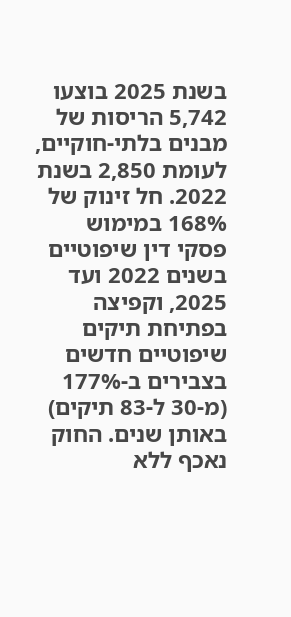בשנת 2025 בוצעו 5,742 הריסות של מבנים בלתי-חוקיים, לעומת 2,850 בשנת 2022. חל זינוק של 168% במימוש פסקי דין שיפוטיים בשנים 2022 ועד 2025, וקפיצה בפתיחת תיקים שיפוטיים חדשים בצבירים ב-177% (מ-30 ל-83 תיקים) באותן שנים. החוק נאכף ללא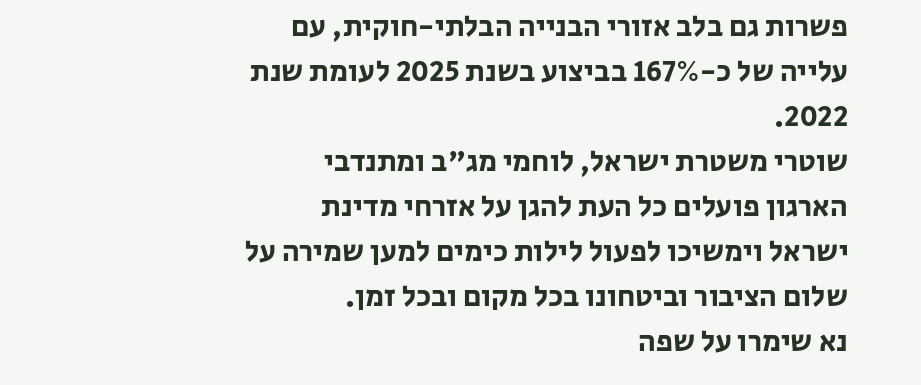פשרות גם בלב אזורי הבנייה הבלתי-חוקית, עם עלייה של כ-167% בביצוע בשנת 2025 לעומת שנת 2022.
שוטרי משטרת ישראל, לוחמי מג"ב ומתנדבי הארגון פועלים כל העת להגן על אזרחי מדינת ישראל וימשיכו לפעול לילות כימים למען שמירה על שלום הציבור וביטחונו בכל מקום ובכל זמן.
נא שימרו על שפה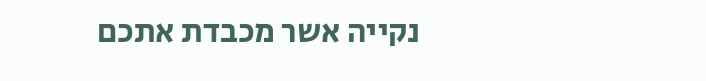נקייה אשר מכבדת אתכם